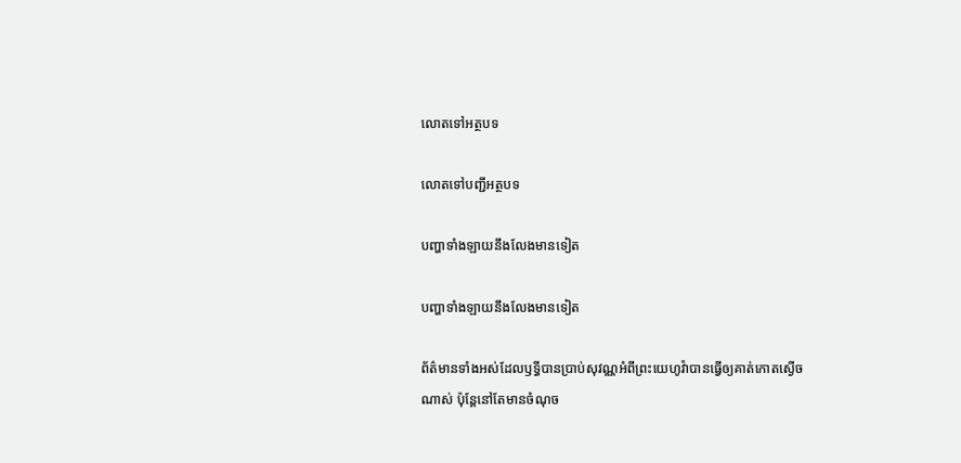លោតទៅអត្ថបទ

លោតទៅបញ្ជីអត្ថបទ

បញ្ហាទាំងឡាយនឹងលែងមានទៀត

បញ្ហាទាំងឡាយនឹងលែងមានទៀត

ព័ត៌មានទាំងអស់ដែលឫទ្ធីបានប្រាប់សុវណ្ណអំពីព្រះយេហូវ៉ាបានធ្វើឲ្យគាត់កោតស្ងើចណាស់ ប៉ុន្ដែនៅតែមានចំណុច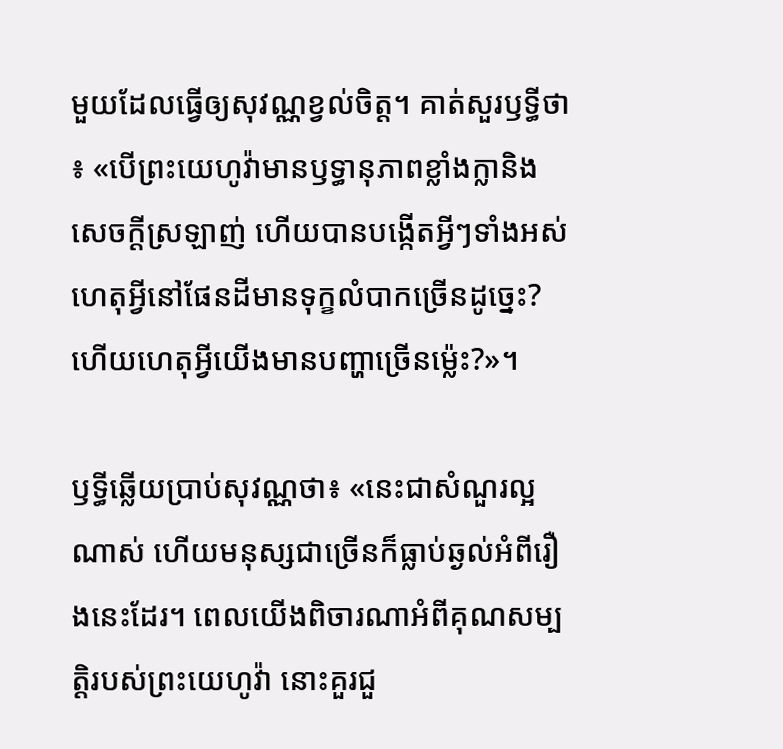មួយដែលធ្វើឲ្យសុវណ្ណខ្វល់ចិត្ដ។ គាត់សួរឫទ្ធីថា៖ «បើព្រះយេហូវ៉ាមានឫទ្ធានុភាពខ្លាំងក្លានិងសេចក្ដីស្រឡាញ់ ហើយបានបង្កើតអ្វីៗទាំងអស់ ហេតុអ្វីនៅផែនដីមានទុក្ខលំបាកច្រើនដូច្នេះ? ហើយហេតុអ្វីយើងមានបញ្ហាច្រើនម៉្លេះ?»។

ឫទ្ធីឆ្លើយប្រាប់សុវណ្ណថា៖ «នេះជាសំណួរល្អណាស់ ហើយមនុស្សជាច្រើនក៏ធ្លាប់ឆ្ងល់អំពីរឿងនេះដែរ។ ពេលយើងពិចារណាអំពីគុណសម្បត្ដិរបស់ព្រះយេហូវ៉ា នោះគួរជួ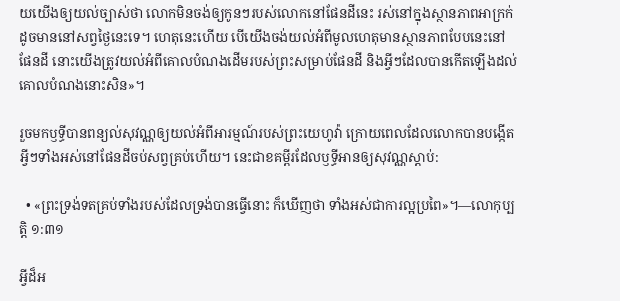យយើងឲ្យយល់ច្បាស់ថា លោកមិនចង់ឲ្យកូនៗរបស់លោកនៅផែនដីនេះ រស់នៅក្នុងស្ថានភាពអាក្រក់ដូចមាននៅសព្វថ្ងៃនេះទេ។ ហេតុនេះហើយ បើយើងចង់យល់អំពីមូលហេតុមានស្ថានភាពបែបនេះនៅផែនដី នោះយើងត្រូវយល់អំពីគោលបំណងដើមរបស់ព្រះសម្រាប់ផែនដី និងអ្វីៗដែលបានកើតឡើងដល់គោលបំណងនោះសិន»។

រួចមកឫទ្ធីបានពន្យល់សុវណ្ណឲ្យយល់អំពីអារម្មណ៍របស់ព្រះយេហូវ៉ា ក្រោយពេលដែលលោកបានបង្កើតអ្វីៗទាំងអស់នៅផែនដីចប់សព្វគ្រប់ហើយ។ នេះជាខគម្ពីរដែលឫទ្ធីអានឲ្យសុវណ្ណស្តាប់:

  • «ព្រះទ្រង់ទតគ្រប់ទាំងរបស់ដែលទ្រង់បានធ្វើនោះ ក៏ឃើញថា ទាំងអស់ជាការល្អប្រពៃ»។—លោកុប្បត្ដិ ១:៣១

អ្វីដ៏អ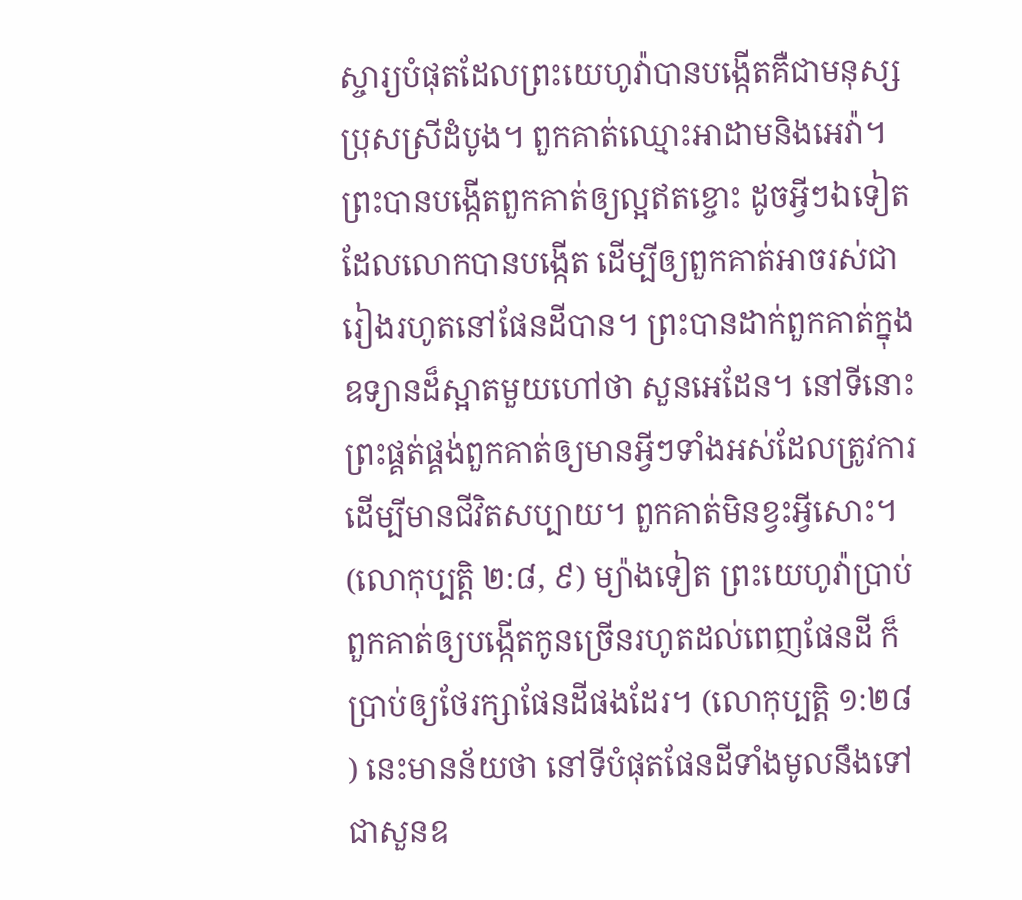ស្ចារ្យបំផុតដែលព្រះយេហូវ៉ាបានបង្កើតគឺជាមនុស្សប្រុសស្រីដំបូង។ ពួកគាត់ឈ្មោះអាដាមនិងអេវ៉ា។ ព្រះបានបង្កើតពួកគាត់ឲ្យល្អឥតខ្ចោះ ដូចអ្វីៗឯទៀតដែលលោកបានបង្កើត ដើម្បីឲ្យពួកគាត់អាចរស់ជារៀងរហូតនៅផែនដីបាន។ ព្រះបានដាក់ពួកគាត់ក្នុងឧទ្យានដ៏ស្អាតមួយហៅថា សួនអេដែន។ នៅទីនោះ ព្រះផ្គត់ផ្គង់ពួកគាត់ឲ្យមានអ្វីៗទាំងអស់ដែលត្រូវការដើម្បីមានជីវិតសប្បាយ។ ពួកគាត់មិនខ្វះអ្វីសោះ។ (លោកុប្បត្ដិ ២:៨, ៩) ម្យ៉ាងទៀត ព្រះយេហូវ៉ាប្រាប់ពួកគាត់ឲ្យបង្កើតកូនច្រើនរហូតដល់ពេញផែនដី ក៏ប្រាប់ឲ្យថែរក្សាផែនដីផងដែរ។ (លោកុប្បត្ដិ ១:២៨) នេះមានន័យថា នៅទីបំផុតផែនដីទាំងមូលនឹងទៅជាសួនឧ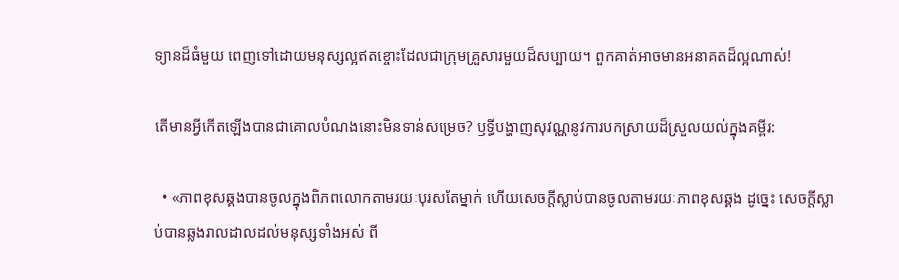ទ្យានដ៏ធំមួយ ពេញទៅដោយមនុស្សល្អឥតខ្ចោះដែលជាក្រុមគ្រួសារមួយដ៏សប្បាយ។ ពួកគាត់អាចមានអនាគតដ៏ល្អណាស់!

តើមានអ្វីកើតឡើងបានជាគោលបំណងនោះមិនទាន់សម្រេច? ឫទ្ធីបង្ហាញសុវណ្ណនូវការបកស្រាយដ៏ស្រួលយល់ក្នុងគម្ពីរ:

  • «ភាពខុសឆ្គងបានចូលក្នុងពិភពលោកតាមរយៈបុរសតែម្នាក់ ហើយសេចក្ដីស្លាប់បានចូលតាមរយៈភាពខុសឆ្គង ដូច្នេះ សេចក្ដីស្លាប់បានឆ្លងរាលដាលដល់មនុស្សទាំងអស់ ពី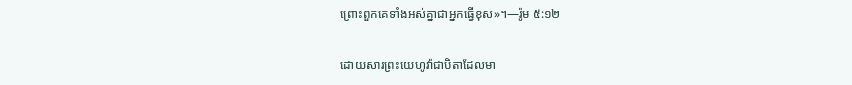ព្រោះពួកគេទាំងអស់គ្នាជាអ្នកធ្វើខុស»។—រ៉ូម ៥:១២

ដោយសារព្រះយេហូវ៉ាជាបិតាដែលមា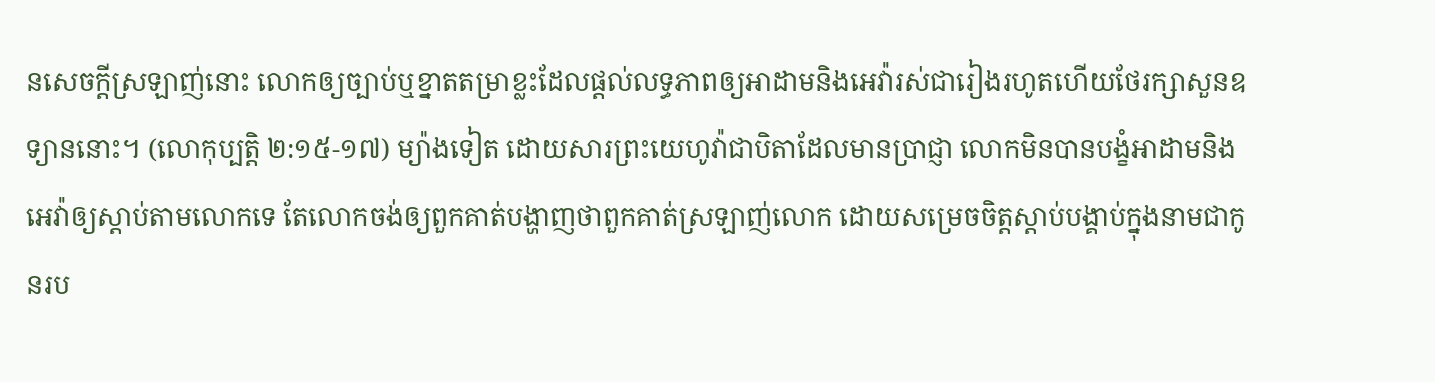នសេចក្ដីស្រឡាញ់នោះ លោកឲ្យច្បាប់ឬខ្នាតតម្រាខ្លះដែលផ្ដល់លទ្ធភាពឲ្យអាដាមនិងអេវ៉ារស់ជារៀងរហូតហើយថែរក្សាសួនឧទ្យាននោះ។ (លោកុប្បត្ដិ ២:១៥-១៧) ម្យ៉ាងទៀត ដោយសារព្រះយេហូវ៉ាជាបិតាដែលមានប្រាជ្ញា លោកមិនបានបង្ខំអាដាមនិងអេវ៉ាឲ្យស្តាប់តាមលោកទេ តែលោកចង់ឲ្យពួកគាត់បង្ហាញថាពួកគាត់ស្រឡាញ់លោក ដោយសម្រេចចិត្ដស្តាប់បង្គាប់ក្នុងនាមជាកូនរប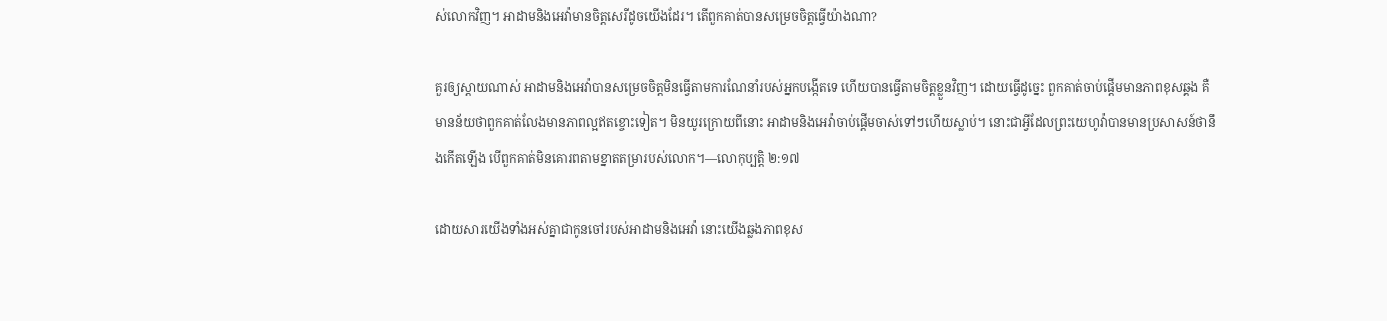ស់លោកវិញ។ អាដាមនិងអេវ៉ាមានចិត្ដសេរីដូចយើងដែរ។ តើពួកគាត់បានសម្រេចចិត្ដធ្វើយ៉ាងណា?

គួរឲ្យស្តាយណាស់ អាដាមនិងអេវ៉ាបានសម្រេចចិត្ដមិនធ្វើតាមការណែនាំរបស់អ្នកបង្កើតទេ ហើយបានធ្វើតាមចិត្ដខ្លួនវិញ។ ដោយធ្វើដូច្នេះ ពួកគាត់ចាប់ផ្ដើមមានភាពខុសឆ្គង គឺមានន័យថាពួកគាត់លែងមានភាពល្អឥតខ្ចោះទៀត។ មិនយូរក្រោយពីនោះ អាដាមនិងអេវ៉ាចាប់ផ្ដើមចាស់ទៅៗហើយស្លាប់។ នោះជាអ្វីដែលព្រះយេហូវ៉ាបានមានប្រសាសន៍ថានឹងកើតឡើង បើពួកគាត់មិនគោរពតាមខ្នាតតម្រារបស់លោក។—លោកុប្បត្ដិ ២:១៧

ដោយសារយើងទាំងអស់គ្នាជាកូនចៅរបស់អាដាមនិងអេវ៉ា នោះយើងឆ្លងភាពខុស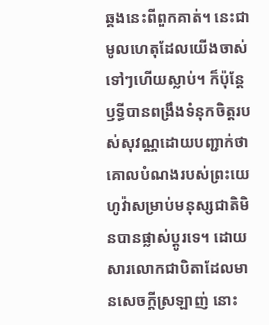ឆ្គងនេះពីពួកគាត់។ នេះជាមូលហេតុដែលយើងចាស់ទៅៗហើយស្លាប់។ ក៏ប៉ុន្ដែ ឫទ្ធីបានពង្រឹងទំនុកចិត្ដរបស់សុវណ្ណដោយបញ្ជាក់ថា គោលបំណងរបស់ព្រះយេហូវ៉ាសម្រាប់មនុស្សជាតិមិនបានផ្លាស់ប្ដូរទេ។ ដោយសារលោកជាបិតាដែលមានសេចក្ដីស្រឡាញ់ នោះ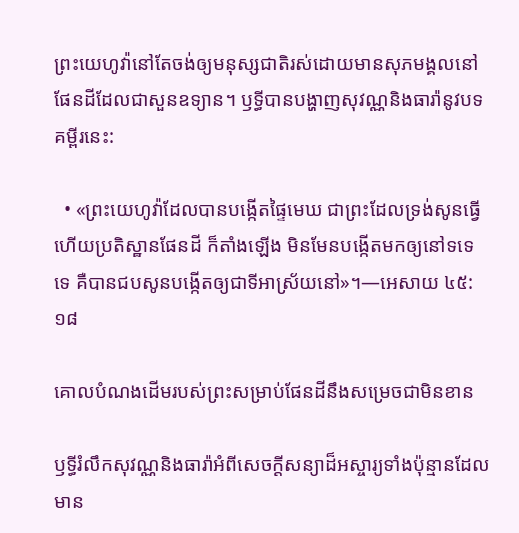ព្រះយេហូវ៉ានៅតែចង់ឲ្យមនុស្សជាតិរស់ដោយមានសុភមង្គលនៅផែនដីដែលជាសួនឧទ្យាន។ ឫទ្ធីបានបង្ហាញសុវណ្ណនិងធារ៉ានូវបទគម្ពីរនេះ:

  • «ព្រះយេហូវ៉ាដែលបានបង្កើតផ្ទៃមេឃ ជាព្រះដែលទ្រង់សូនធ្វើហើយប្រតិស្ឋានផែនដី ក៏តាំងឡើង មិនមែនបង្កើតមកឲ្យនៅទទេទេ គឺបានជបសូនបង្កើតឲ្យជាទីអាស្រ័យនៅ»។—អេសាយ ៤៥:១៨

គោលបំណងដើមរបស់ព្រះសម្រាប់ផែនដីនឹងសម្រេចជាមិនខាន

ឫទ្ធីរំលឹកសុវណ្ណនិងធារ៉ាអំពីសេចក្ដីសន្យាដ៏អស្ចារ្យទាំងប៉ុន្មានដែលមាន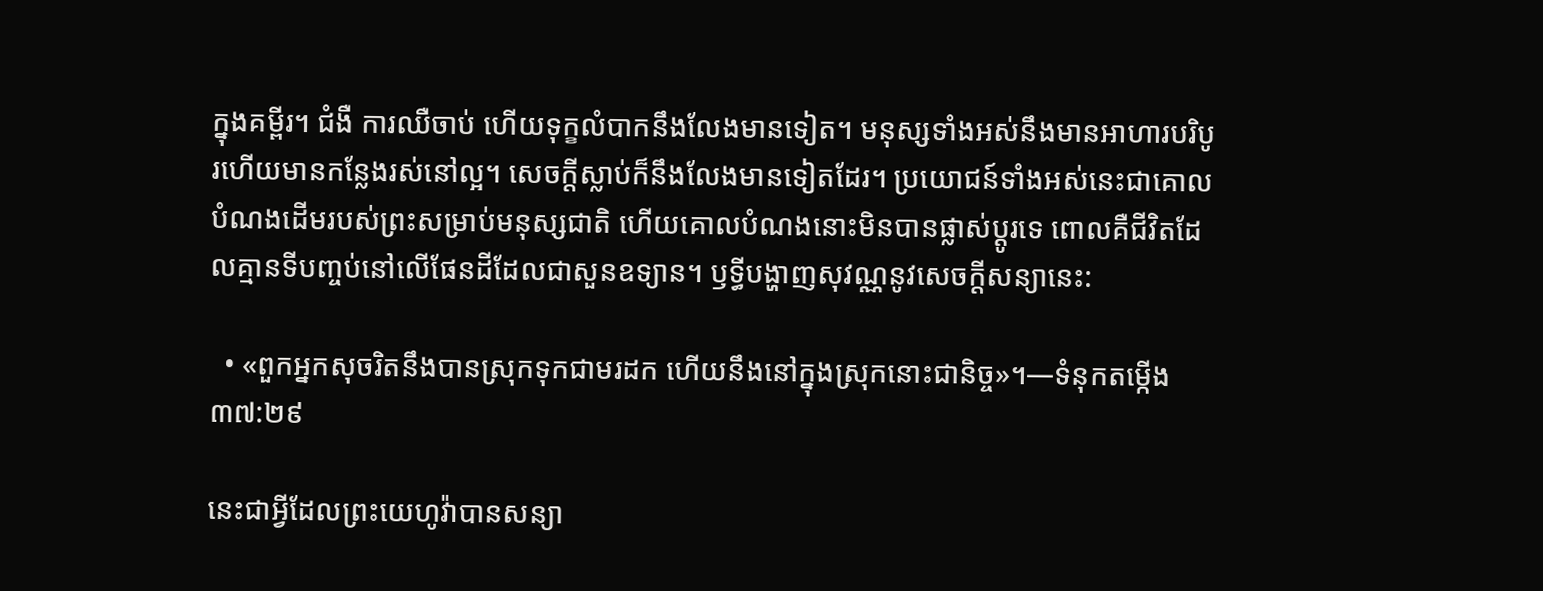ក្នុងគម្ពីរ។ ជំងឺ ការឈឺចាប់ ហើយទុក្ខលំបាកនឹងលែងមានទៀត។ មនុស្សទាំងអស់នឹងមានអាហារបរិបូរហើយមានកន្លែងរស់នៅល្អ។ សេចក្ដីស្លាប់ក៏នឹងលែងមានទៀតដែរ។ ប្រយោជន៍ទាំងអស់នេះជាគោលបំណងដើមរបស់ព្រះសម្រាប់មនុស្សជាតិ ហើយគោលបំណងនោះមិនបានផ្លាស់ប្ដូរទេ ពោលគឺជីវិតដែលគ្មានទីបញ្ចប់នៅលើផែនដីដែលជាសួនឧទ្យាន។ ឫទ្ធីបង្ហាញសុវណ្ណនូវសេចក្ដីសន្យានេះ:

  • «ពួកអ្នកសុចរិតនឹងបានស្រុកទុកជាមរដក ហើយនឹងនៅក្នុងស្រុកនោះជានិច្ច»។—ទំនុកតម្កើង ៣៧:២៩

នេះជាអ្វីដែលព្រះយេហូវ៉ាបានសន្យា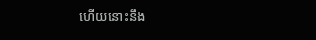ហើយនោះនឹង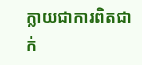ក្លាយជាការពិតជាក់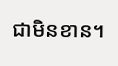ជាមិនខាន។